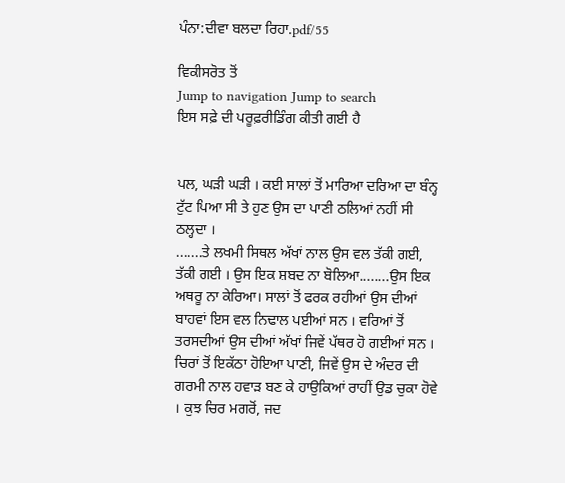ਪੰਨਾ:ਦੀਵਾ ਬਲਦਾ ਰਿਹਾ.pdf/55

ਵਿਕੀਸਰੋਤ ਤੋਂ
Jump to navigation Jump to search
ਇਸ ਸਫ਼ੇ ਦੀ ਪਰੂਫ਼ਰੀਡਿੰਗ ਕੀਤੀ ਗਈ ਹੈ


ਪਲ, ਘੜੀ ਘੜੀ । ਕਈ ਸਾਲਾਂ ਤੋਂ ਮਾਰਿਆ ਦਰਿਆ ਦਾ ਬੰਨ੍ਹ ਟੁੱਟ ਪਿਆ ਸੀ ਤੇ ਹੁਣ ਉਸ ਦਾ ਪਾਣੀ ਠਲਿਆਂ ਨਹੀਂ ਸੀ ਠਲ੍ਹਦਾ ।
.......ਤੇ ਲਖਮੀ ਸਿਥਲ ਅੱਖਾਂ ਨਾਲ ਉਸ ਵਲ ਤੱਕੀ ਗਈ, ਤੱਕੀ ਗਈ । ਉਸ ਇਕ ਸ਼ਬਦ ਨਾ ਬੋਲਿਆ........ਉਸ ਇਕ ਅਥਰੂ ਨਾ ਕੇਰਿਆ। ਸਾਲਾਂ ਤੋਂ ਫਰਕ ਰਹੀਆਂ ਉਸ ਦੀਆਂ ਬਾਹਵਾਂ ਇਸ ਵਲ ਨਿਢਾਲ ਪਈਆਂ ਸਨ । ਵਰਿਆਂ ਤੋਂ ਤਰਸਦੀਆਂ ਉਸ ਦੀਆਂ ਅੱਖਾਂ ਜਿਵੇਂ ਪੱਥਰ ਹੋ ਗਈਆਂ ਸਨ । ਚਿਰਾਂ ਤੋਂ ਇਕੱਠਾ ਹੋਇਆ ਪਾਣੀ, ਜਿਵੇਂ ਉਸ ਦੇ ਅੰਦਰ ਦੀ ਗਰਮੀ ਨਾਲ ਹਵਾੜ ਬਣ ਕੇ ਹਾਉਕਿਆਂ ਰਾਹੀਂ ਉਡ ਚੁਕਾ ਹੋਵੇ । ਕੁਝ ਚਿਰ ਮਗਰੋਂ, ਜਦ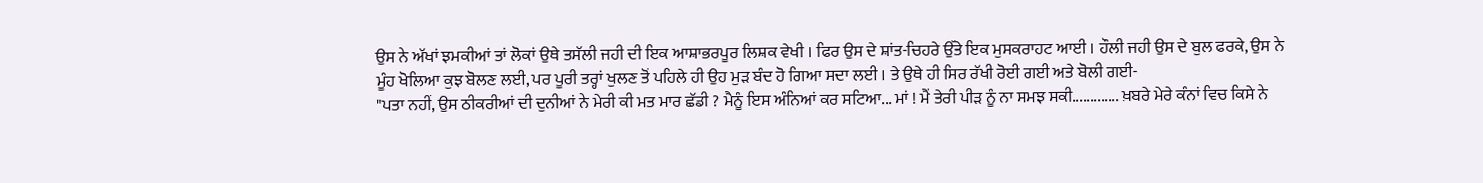ਉਸ ਨੇ ਅੱਖਾਂ ਝਮਕੀਆਂ ਤਾਂ ਲੋਕਾਂ ਉਥੇ ਤਸੱਲੀ ਜਹੀ ਦੀ ਇਕ ਆਸ਼ਾਭਰਪੂਰ ਲਿਸ਼ਕ ਵੇਖੀ । ਫਿਰ ਉਸ ਦੇ ਸ਼ਾਂਤ-ਚਿਹਰੇ ਉੱਤੇ ਇਕ ਮੁਸਕਰਾਹਟ ਆਈ । ਹੌਲੀ ਜਹੀ ਉਸ ਦੇ ਬੁਲ ਫਰਕੇ, ਉਸ ਨੇ ਮੂੰਹ ਖੋਲਿਆ ਕੁਝ ਬੋਲਣ ਲਈ, ਪਰ ਪੂਰੀ ਤਰ੍ਹਾਂ ਖੁਲਣ ਤੋਂ ਪਹਿਲੇ ਹੀ ਉਹ ਮੁੜ ਬੰਦ ਹੋ ਗਿਆ ਸਦਾ ਲਈ । ਤੇ ਉਥੇ ਹੀ ਸਿਰ ਰੱਖੀ ਰੋਈ ਗਈ ਅਤੇ ਬੋਲੀ ਗਈ-
"ਪਤਾ ਨਹੀਂ, ਉਸ ਠੀਕਰੀਆਂ ਦੀ ਦੁਨੀਆਂ ਨੇ ਮੇਰੀ ਕੀ ਮਤ ਮਾਰ ਛੱਡੀ ? ਮੈਨੂੰ ਇਸ ਅੰਨਿਆਂ ਕਰ ਸਟਿਆ... ਮਾਂ ! ਮੈਂ ਤੇਰੀ ਪੀੜ ਨੂੰ ਨਾ ਸਮਝ ਸਕੀ............. ਖ਼ਬਰੇ ਮੇਰੇ ਕੰਨਾਂ ਵਿਚ ਕਿਸੇ ਨੇ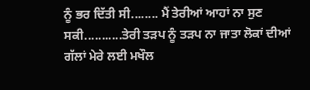ਨੂੰ ਭਰ ਦਿੱਤੀ ਸੀ........ ਮੈਂ ਤੇਰੀਆਂ ਆਹਾਂ ਨਾ ਸੁਣ ਸਕੀ...........ਤੇਰੀ ਤੜਪ ਨੂੰ ਤੜਪ ਨਾ ਜਾਤਾ ਲੋਕਾਂ ਦੀਆਂ ਗੱਲਾਂ ਮੇਰੇ ਲਈ ਮਖੌਲ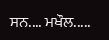ਸਨ.... ਮਖੌਲ.....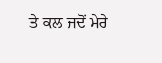ਤੇ ਕਲ ਜਦੋਂ ਮੇਰੇ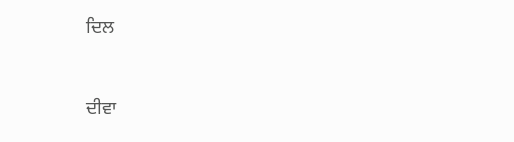ਦਿਲ


ਦੀਵਾ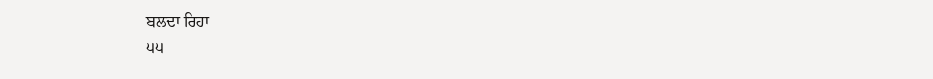ਬਲਦਾ ਰਿਹਾ
੫੫